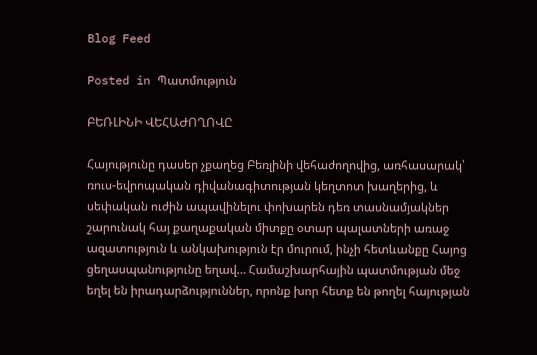Blog Feed

Posted in Պատմություն

ԲԵՌԼԻՆԻ ՎԵՀԱԺՈՂՈՎԸ

Հայությունը դասեր չքաղեց Բեռլինի վեհաժողովից, առհասարակ՝ ռուս-եվրոպական դիվանագիտության կեղտոտ խաղերից, և սեփական ուժին ապավինելու փոխարեն դեռ տասնամյակներ շարունակ հայ քաղաքական միտքը օտար պալատների առաջ ազատություն և անկախություն էր մուրում, ինչի հետևանքը Հայոց ցեղասպանությունը եղավ… Համաշխարհային պատմության մեջ եղել են իրադարձություններ, որոնք խոր հետք են թողել հայության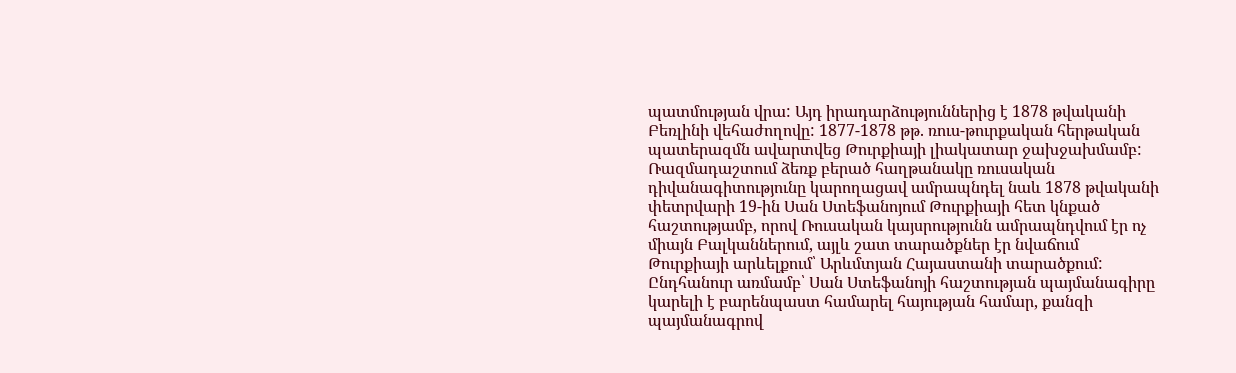պատմության վրա: Այդ իրադարձություններից է 1878 թվականի Բեռլինի վեհաժողովը: 1877-1878 թթ. ռուս-թուրքական հերթական պատերազմն ավարտվեց Թուրքիայի լիակատար ջախջախմամբ: Ռազմադաշտում ձեռք բերած հաղթանակը ռուսական դիվանագիտությունը կարողացավ ամրապնդել նաև 1878 թվականի փետրվարի 19-ին Սան Ստեֆանոյում Թուրքիայի հետ կնքած հաշտությամբ, որով Ռուսական կայսրությունն ամրապնդվում էր ոչ միայն Բալկաններում, այլև շատ տարածքներ էր նվաճում Թուրքիայի արևելքում՝ Արևմտյան Հայաստանի տարածքում: Ընդհանուր առմամբ՝ Սան Ստեֆանոյի հաշտության պայմանագիրը կարելի է բարենպաստ համարել հայության համար, քանզի պայմանագրով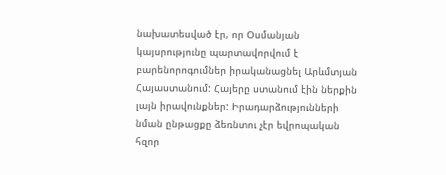նախատեսված էր, որ Օսմանյան կայսրությունը պարտավորվում է բարենորոգումներ իրականացնել Արևմտյան Հայաստանում: Հայերը ստանում էին ներքին լայն իրավունքներ: Իրադարձությունների նման ընթացքը ձեռնտու չէր եվրոպական հզոր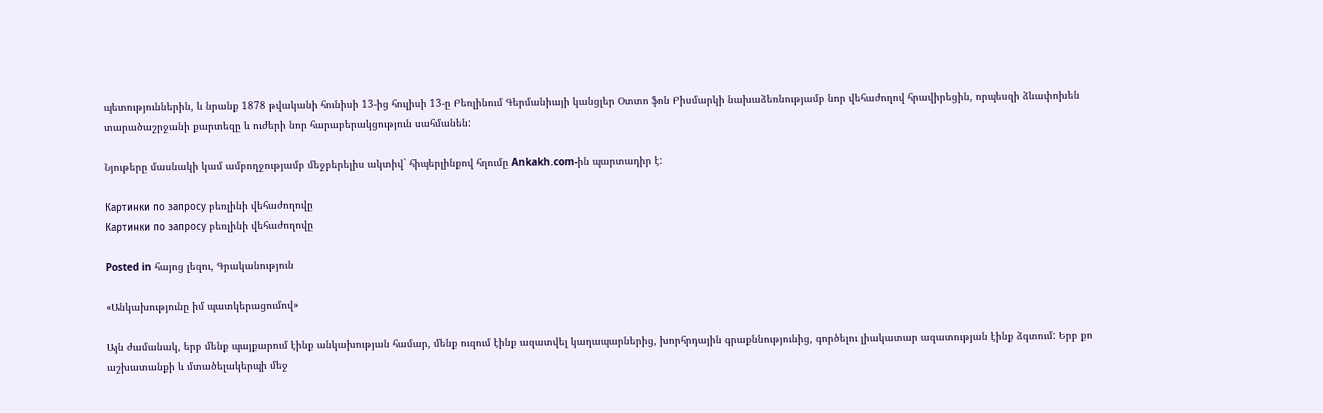պետություններին, և նրանք 1878 թվականի հունիսի 13-ից հուլիսի 13-ը Բեռլինում Գերմանիայի կանցլեր Օտտո ֆոն Բիսմարկի նախաձեռնությամբ նոր վեհաժողով հրավիրեցին, որպեսզի ձևափոխեն տարածաշրջանի քարտեզը և ուժերի նոր հարաբերակցություն սահմանեն:

Նյութերը մասնակի կամ ամբողջությամբ մեջբերելիս ակտիվ` հիպերլինքով հղումը Ankakh.com-ին պարտադիր է:

Картинки по запросу բեռլինի վեհաժողովը
Картинки по запросу բեռլինի վեհաժողովը

Posted in հայոց լեզու, Գրականություն

«Անկախությունը իմ պատկերացումով»

Այն ժամանակ, երբ մենք պայքարում էինք անկախության համար, մենք ուզում էինք ազատվել կաղապարներից, խորհրդային գրաքննությունից, գործելու լիակատար ազատության էինք ձգտում: Երբ քո աշխատանքի և մտածելակերպի մեջ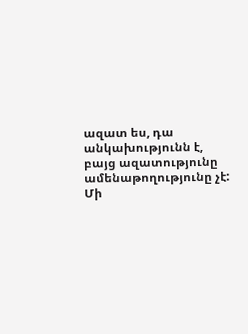ազատ ես, դա անկախությունն է, բայց ազատությունը ամենաթողությունը չէ: Մի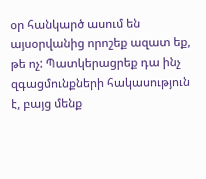օր հանկարծ ասում են այսօրվանից որոշեք ազատ եք, թե ոչ: Պատկերացրեք դա ինչ զգացմունքների հակասություն է, բայց մենք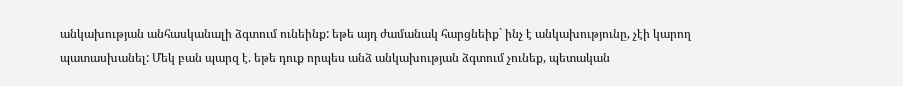անկախության անհասկանալի ձգտում ունեինք: եթե այդ ժամանակ հարցնեիք` ինչ է անկախությունը, չէի կարող պատասխանել: Մեկ բան պարզ է. եթե դուք որպես անձ անկախության ձգտում չունեք, պետական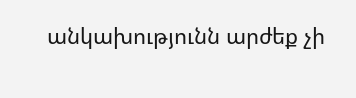անկախությունն արժեք չի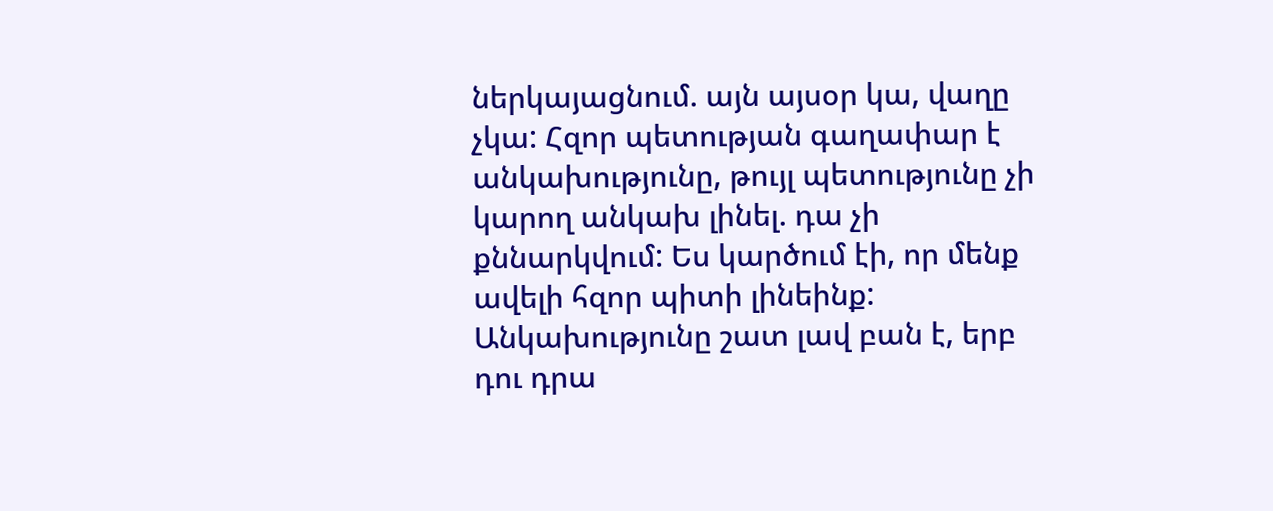ներկայացնում. այն այսօր կա, վաղը չկա: Հզոր պետության գաղափար է անկախությունը, թույլ պետությունը չի կարող անկախ լինել. դա չի քննարկվում: Ես կարծում էի, որ մենք ավելի հզոր պիտի լինեինք: Անկախությունը շատ լավ բան է, երբ դու դրա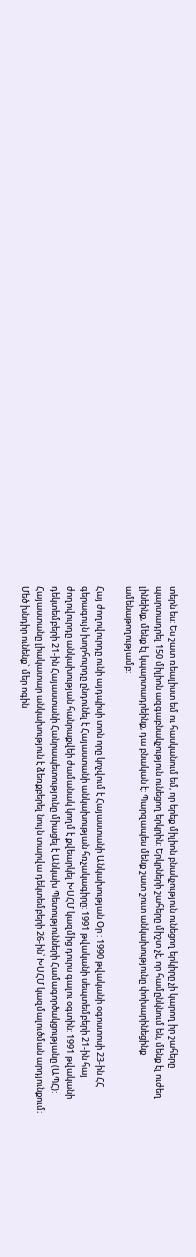տերն ես: Ես շատ ռեալիստ եմ ու հասկանում եմ, որ երեք միլիոն բնակչություն ունեցող երկիրը չի կարող իր շահերը պարտադրել 150 միլիոն ազգաբնակչություն ունեցող երկրին: Երկրների շահերը միշտ չէ, որ համընկնում են, մենք էլ ուժեղ լինեինք, մենք էլ կպարտադրեինք, դա բնական է: Պարզապես մենք շատ շուտ անկախությունը փոխարինեցինք ամենաթողությամբ:

Հայ ժողովուրդը ունի այդպիսի տոն որը կոչվում է Հայաստանի Անկախության Օր : 1990 թվականի օգոստոսի 23-ին ՀՀ գերագույն խորհուրդը ընդունել է Հայաստանի անկախության հռչակագիրը: 1991 թվականի սեպտեմբերի 21-ին հայ ժողովուրդը անկախության հանրաքվեի ժամանակ կողմ է քվեարկել ԽՍՀՄ կազմից դուրս գալու օգտին: 1991 թվականի դեկտեմբերի 21-ին Հայաստանի Հանրապետությունը միացել է Անկախ Պետությունների Համագործակցությանը (ԱՊՀ): Հայաստանը լիակատար անկախություն է ձեռքբերել նույն տարվա դեկտեմբերի 26-ին՝ ԽՍՀՄ կազմալուծման արդյունքում։ Մեծ խնդիր ունենք` մեր ոգին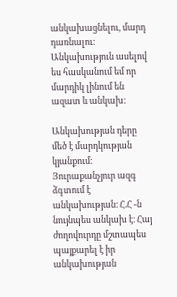անկախացնելու, մարդ դառնալու: Անկախություն ասելով ես հասկանում եմ որ մարդիկ լինում են ազատ և անկախ:

Անկախության դերը մեծ է մարդկության կյանքում։ Յուրաքանչյուր ազգ ձգտում է անկախության։ Հ.Հ -ն նույնպես անկախ է։ Հայ ժողովուրդը մշտապես պայքարել է իր անկախության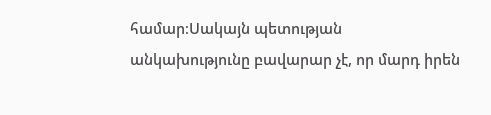համար։Սակայն պետության անկախությունը բավարար չէ, որ մարդ իրեն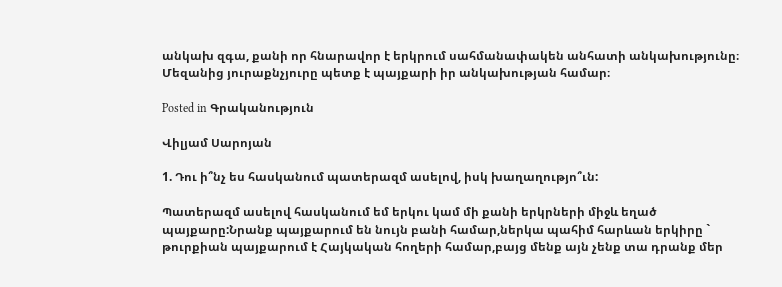անկախ զգա, քանի որ հնարավոր է երկրում սահմանափակեն անհատի անկախությունը։ Մեզանից յուրաքնչյուրը պետք է պայքարի իր անկախության համար։

Posted in Գրականություն

Վիլյամ Սարոյան

1. Դու ի՞նչ ես հասկանում պատերազմ ասելով, իսկ խաղաղությո՞ւն:

Պատերազմ ասելով հասկանում եմ երկու կամ մի քանի երկրների միջև եղած պայքարը:Նրանք պայքարում են նույն բանի համար,ներկա պահիմ հարևան երկիրը ` թուրքիան պայքարում է Հայկական հողերի համար,բայց մենք այն չենք տա դրանք մեր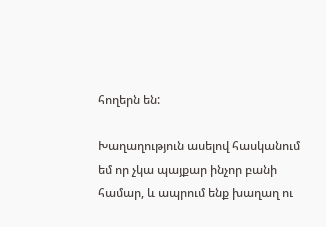հողերն են:

Խաղաղություն ասելով հասկանում եմ որ չկա պայքար ինչոր բանի համար, և ապրում ենք խաղաղ ու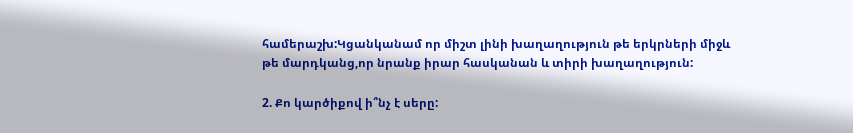համերաշխ:Կցանկանամ որ միշտ լինի խաղաղություն թե երկրների միջև թե մարդկանց,որ նրանք իրար հասկանան և տիրի խաղաղություն:

2. Քո կարծիքով ի՞նչ է սերը: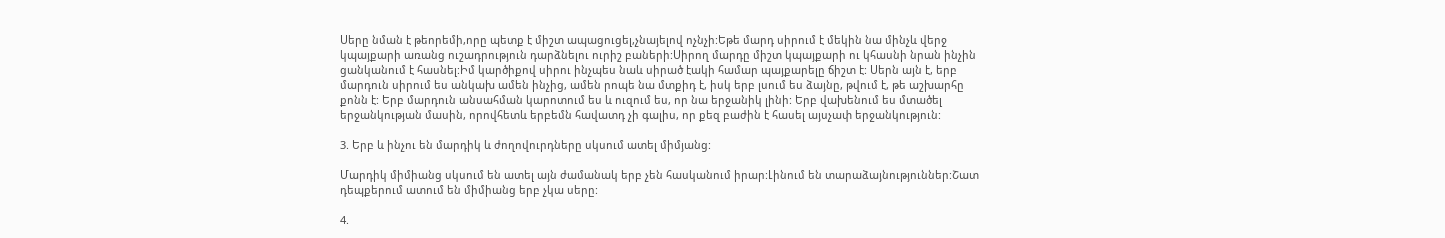Սերը նման է թեորեմի,որը պետք է միշտ ապացուցել,չնայելով ոչնչի:Եթե մարդ սիրում է մեկին նա մինչև վերջ կպայքարի առանց ուշադրություն դարձնելու ուրիշ բաների:Սիրող մարդը միշտ կպայքարի ու կհասնի նրան ինչին ցանկանում է հասնել:Իմ կարծիքով սիրու ինչպես նաև սիրած էակի համար պայքարելը ճիշտ է: Սերն այն է, երբ մարդուն սիրում ես անկախ ամեն ինչից, ամեն րոպե նա մտքիդ է, իսկ երբ լսում ես ձայնը, թվում է, թե աշխարհը քոնն է: Երբ մարդուն անսահման կարոտում ես և ուզում ես, որ նա երջանիկ լինի: Երբ վախենում ես մտածել երջանկության մասին, որովհետև երբեմն հավատդ չի գալիս, որ քեզ բաժին է հասել այսչափ երջանկություն:

3. Երբ և ինչու են մարդիկ և ժողովուրդները սկսում ատել միմյանց:

Մարդիկ միմիանց սկսում են ատել այն ժամանակ երբ չեն հասկանում իրար:Լինում են տարաձայնություններ:Շատ դեպքերում ատում են միմիանց երբ չկա սերը:

4.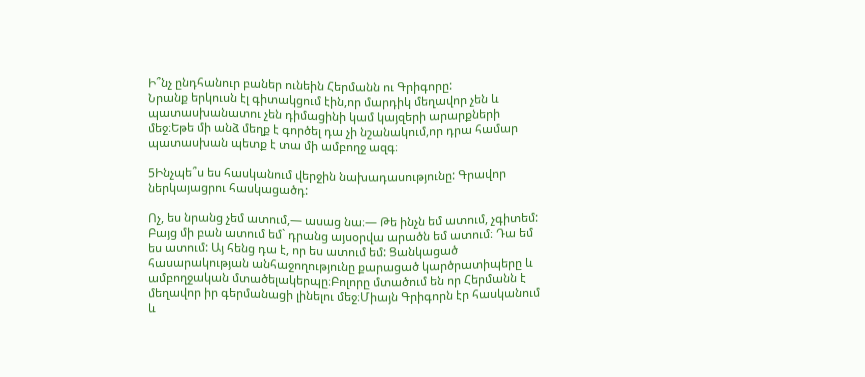Ի՞նչ ընդհանուր բաներ ունեին Հերմանն ու Գրիգորը:
Նրանք երկուսն էլ գիտակցում էին,որ մարդիկ մեղավոր չեն և պատասխանատու չեն դիմացինի կամ կայզերի արարքների մեջ։Եթե մի անձ մեղք է գործել դա չի նշանակում,որ դրա համար պատասխան պետք է տա մի ամբողջ ազգ։

5Ինչպե՞ս ես հասկանում վերջին նախադասությունը: Գրավոր ներկայացրու հասկացածդ:

Ոչ, ես նրանց չեմ ատում,— ասաց նա։— Թե ինչն եմ ատում, չգիտեմ: Բայց մի բան ատում եմ` դրանց այսօրվա արածն եմ ատում։ Դա եմ ես ատում: Այ հենց դա է, որ ես ատում եմ: Ցանկացած հասարակության անհաջողությունը քարացած կարծրատիպերը և ամբողջական մտածելակերպը։Բոլորը մտածում են որ Հերմանն է մեղավոր իր գերմանացի լինելու մեջ։Միայն Գրիգորն էր հասկանում և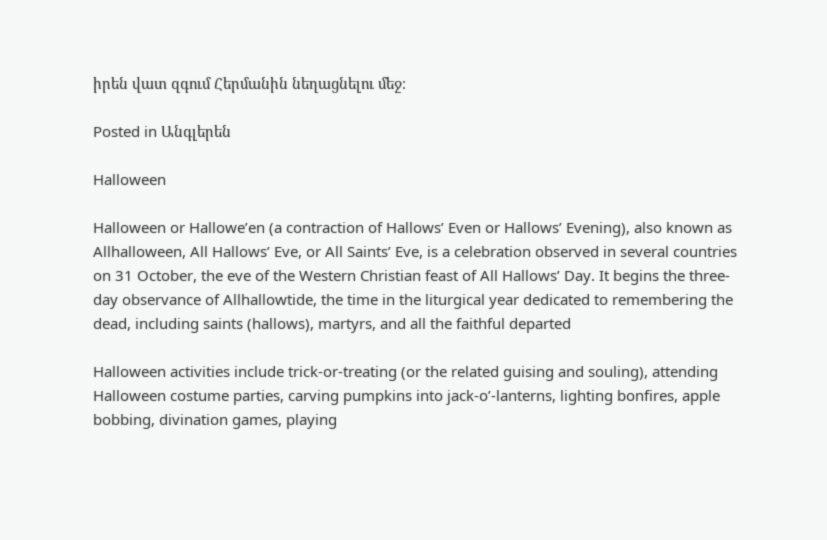իրեն վատ զգում Հերմանին նեղացնելու մեջ։

Posted in Անգլերեն

Halloween

Halloween or Hallowe’en (a contraction of Hallows’ Even or Hallows’ Evening), also known as Allhalloween, All Hallows’ Eve, or All Saints’ Eve, is a celebration observed in several countries on 31 October, the eve of the Western Christian feast of All Hallows’ Day. It begins the three-day observance of Allhallowtide, the time in the liturgical year dedicated to remembering the dead, including saints (hallows), martyrs, and all the faithful departed

Halloween activities include trick-or-treating (or the related guising and souling), attending Halloween costume parties, carving pumpkins into jack-o’-lanterns, lighting bonfires, apple bobbing, divination games, playing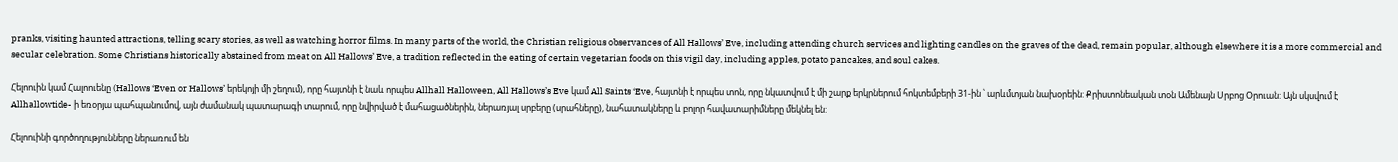pranks, visiting haunted attractions, telling scary stories, as well as watching horror films. In many parts of the world, the Christian religious observances of All Hallows’ Eve, including attending church services and lighting candles on the graves of the dead, remain popular, although elsewhere it is a more commercial and secular celebration. Some Christians historically abstained from meat on All Hallows’ Eve, a tradition reflected in the eating of certain vegetarian foods on this vigil day, including apples, potato pancakes, and soul cakes.

Հելոուին կամ Հալոուենը (Hallows ‘Even or Hallows’ երեկոյի մի շեղում), որը հայտնի է նաև որպես Allhall Halloween, All Hallows’s Eve կամ All Saints ‘Eve, հայտնի է որպես տոն, որը նկատվում է մի շարք երկրներում հոկտեմբերի 31-ին ՝ արևմտյան նախօրեին: Քրիստոնեական տօն Ամենայն Սրբոց Օրուան: Այն սկսվում է Allhallowtide- ի եռօրյա պահպանումով, այն ժամանակ պատարագի տարում, որը նվիրված է մահացածներին, ներառյալ սրբերը (սրահները), նահատակները և բոլոր հավատարիմները մեկնել են:

Հելոուինի գործողությունները ներառում են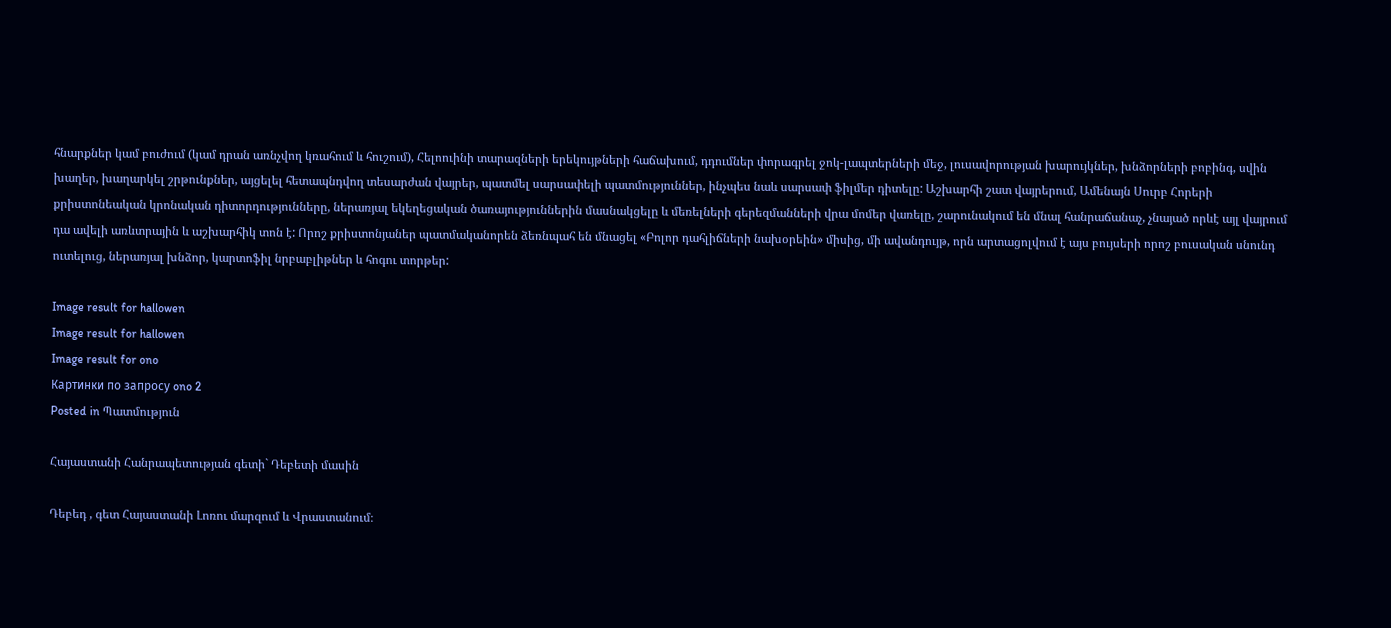հնարքներ կամ բուժում (կամ դրան առնչվող կռահում և հուշում), Հելոուինի տարազների երեկույթների հաճախում, դդումներ փորագրել ջոկ-լապտերների մեջ, լուսավորության խարույկներ, խնձորների բոբինգ, սվին խաղեր, խաղարկել շրթունքներ, այցելել հետապնդվող տեսարժան վայրեր, պատմել սարսափելի պատմություններ, ինչպես նաև սարսափ ֆիլմեր դիտելը: Աշխարհի շատ վայրերում, Ամենայն Սուրբ Հորերի քրիստոնեական կրոնական դիտորդությունները, ներառյալ եկեղեցական ծառայություններին մասնակցելը և մեռելների գերեզմանների վրա մոմեր վառելը, շարունակում են մնալ հանրաճանաչ, չնայած որևէ այլ վայրում դա ավելի առևտրային և աշխարհիկ տոն է: Որոշ քրիստոնյաներ պատմականորեն ձեռնպահ են մնացել «Բոլոր դահլիճների նախօրեին» միսից, մի ավանդույթ, որն արտացոլվում է այս բույսերի որոշ բուսական սնունդ ուտելուց, ներառյալ խնձոր, կարտոֆիլ նրբաբլիթներ և հոգու տորթեր:

Image result for hallowen
Image result for hallowen
Image result for ono
Картинки по запросу ono 2
Posted in Պատմություն

Հայաստանի Հանրապետության գետի` Դեբետի մասին

Դեբեդ , գետ Հայաստանի Լոռու մարզում և Վրաստանում։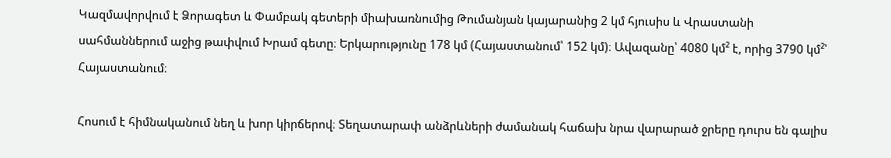Կազմավորվում է Ձորագետ և Փամբակ գետերի միախառնումից Թումանյան կայարանից 2 կմ հյուսիս և Վրաստանի սահմաններում աջից թափվում Խրամ գետը։ Երկարությունը 178 կմ (Հայաստանում՝ 152 կմ)։ Ավազանը՝ 4080 կմ² է, որից 3790 կմ²՝ Հայաստանում։

Հոսում է հիմնականում նեղ և խոր կիրճերով։ Տեղատարափ անձրևների ժամանակ հաճախ նրա վարարած ջրերը դուրս են գալիս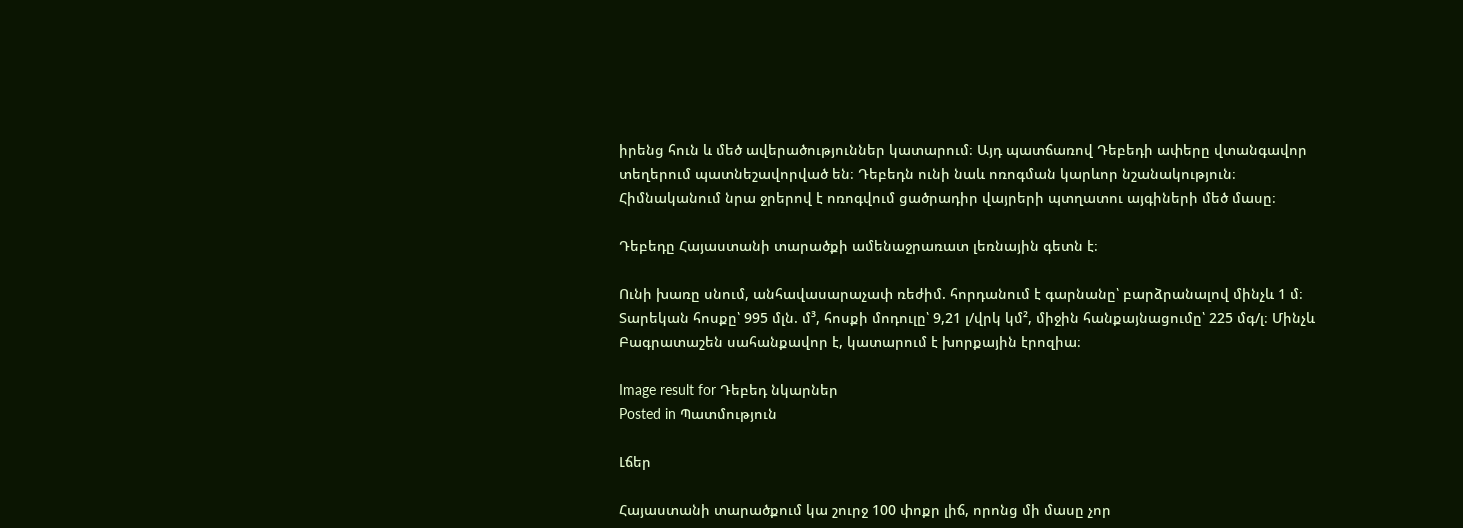իրենց հուն և մեծ ավերածություններ կատարում։ Այդ պատճառով Դեբեդի ափերը վտանգավոր տեղերում պատնեշավորված են։ Դեբեդն ունի նաև ոռոգման կարևոր նշանակություն։ Հիմնականում նրա ջրերով է ոռոգվում ցածրադիր վայրերի պտղատու այգիների մեծ մասը։

Դեբեդը Հայաստանի տարածքի ամենաջրառատ լեռնային գետն է։

Ունի խառը սնում, անհավասարաչափ ռեժիմ. հորդանում է գարնանը՝ բարձրանալով մինչև 1 մ։ Տարեկան հոսքը՝ 995 մլն. մ³, հոսքի մոդուլը՝ 9,21 լ/վրկ կմ², միջին հանքայնացումը՝ 225 մգ/լ։ Մինչև Բագրատաշեն սահանքավոր է, կատարում է խորքային էրոզիա։

Image result for Դեբեդ նկարներ
Posted in Պատմություն

Լճեր

Հայաստանի տարածքում կա շուրջ 100 փոքր լիճ, որոնց մի մասը չոր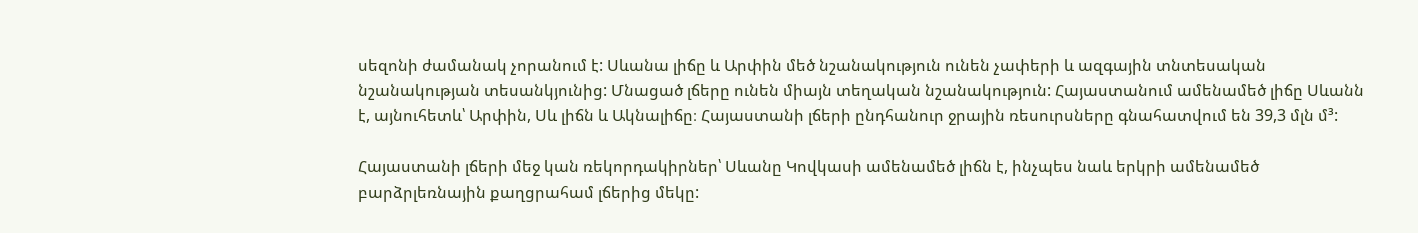սեզոնի ժամանակ չորանում է: Սևանա լիճը և Արփին մեծ նշանակություն ունեն չափերի և ազգային տնտեսական նշանակության տեսանկյունից: Մնացած լճերը ունեն միայն տեղական նշանակություն: Հայաստանում ամենամեծ լիճը Սևանն է, այնուհետև՝ Արփին, Սև լիճն և Ակնալիճը։ Հայաստանի լճերի ընդհանուր ջրային ռեսուրսները գնահատվում են 39,3 մլն մ³:

Հայաստանի լճերի մեջ կան ռեկորդակիրներ՝ Սևանը Կովկասի ամենամեծ լիճն է, ինչպես նաև երկրի ամենամեծ բարձրլեռնային քաղցրահամ լճերից մեկը: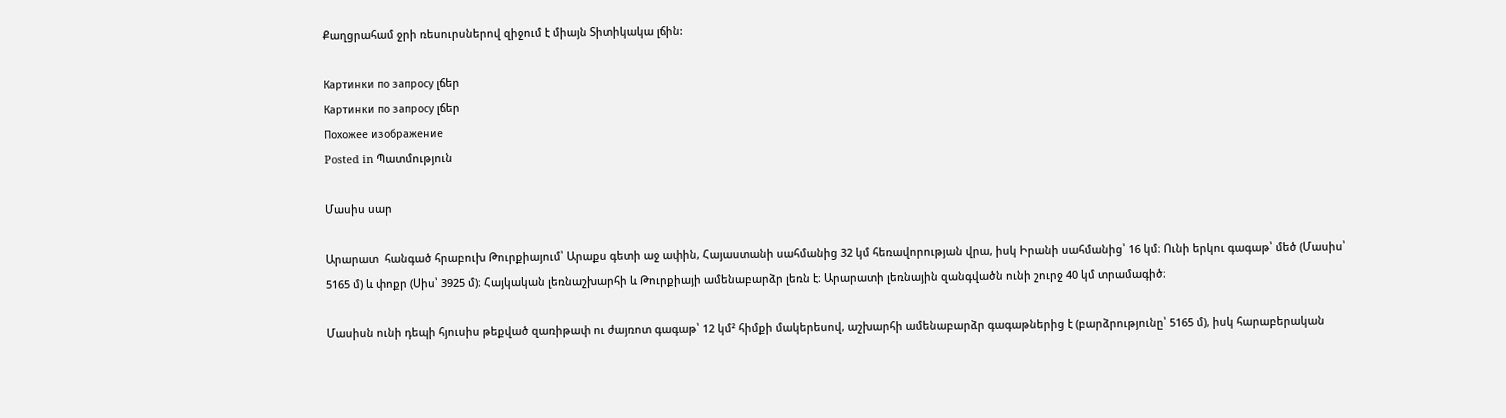Քաղցրահամ ջրի ռեսուրսներով զիջում է միայն Տիտիկակա լճին:

Картинки по запросу լճեր
Картинки по запросу լճեր
Похожее изображение
Posted in Պատմություն

Մասիս սար

Արարատ  հանգած հրաբուխ Թուրքիայում՝ Արաքս գետի աջ ափին, Հայաստանի սահմանից 32 կմ հեռավորության վրա, իսկ Իրանի սահմանից՝ 16 կմ։ Ունի երկու գագաթ՝ մեծ (Մասիս՝ 5165 մ) և փոքր (Սիս՝ 3925 մ)։ Հայկական լեռնաշխարհի և Թուրքիայի ամենաբարձր լեռն է։ Արարատի լեռնային զանգվածն ունի շուրջ 40 կմ տրամագիծ։

Մասիսն ունի դեպի հյուսիս թեքված զառիթափ ու ժայռոտ գագաթ՝ 12 կմ² հիմքի մակերեսով, աշխարհի ամենաբարձր գագաթներից է (բարձրությունը՝ 5165 մ), իսկ հարաբերական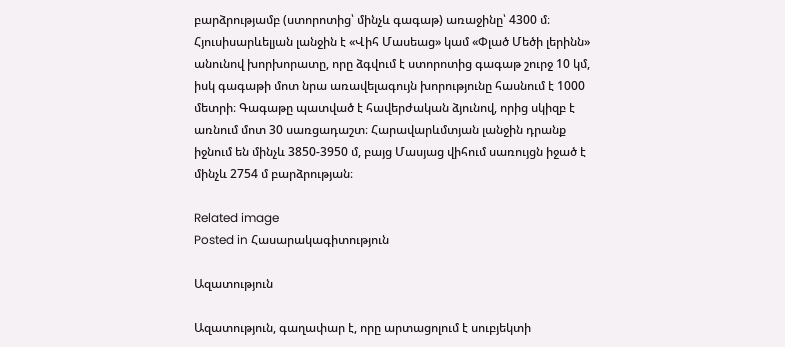բարձրությամբ (ստորոտից՝ մինչև գագաթ) առաջինը՝ 4300 մ։ Հյուսիսարևելյան լանջին է «Վիհ Մասեաց» կամ «Փլած Մեծի լերինն» անունով խորխորատը, որը ձգվում է ստորոտից գագաթ շուրջ 10 կմ, իսկ գագաթի մոտ նրա առավելագույն խորությունը հասնում է 1000 մետրի։ Գագաթը պատված է հավերժական ձյունով, որից սկիզբ է առնում մոտ 30 սառցադաշտ։ Հարավարևմտյան լանջին դրանք իջնում են մինչև 3850-3950 մ, բայց Մասյաց վիհում սառույցն իջած է մինչև 2754 մ բարձրության։

Related image
Posted in Հասարակագիտություն

Ազատություն

Ազատություն, գաղափար է, որը արտացոլում է սուբյեկտի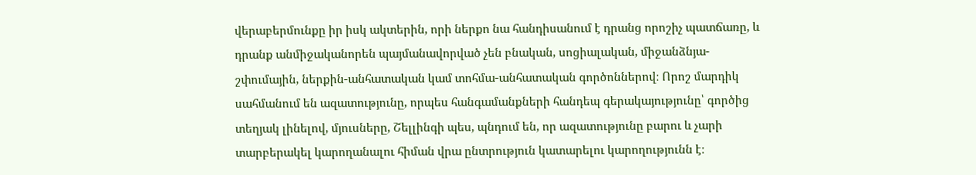վերաբերմունքը իր իսկ ակտերին, որի ներքո նա հանդիսանում է դրանց որոշիչ պատճառը, և դրանք անմիջականորեն պայմանավորված չեն բնական, սոցիալական, միջանձնյա-շփումային, ներքին-անհատական կամ տոհմա-անհատական գործոններով։ Որոշ մարդիկ սահմանում են ազատությունը, որպես հանգամանքների հանդեպ գերակայությունը՝ գործից տեղյակ լինելով, մյուսները, Շելլինգի պես, պնդում են, որ ազատությունը բարու և չարի տարբերակել կարողանալու հիման վրա ընտրություն կատարելու կարողությունն է։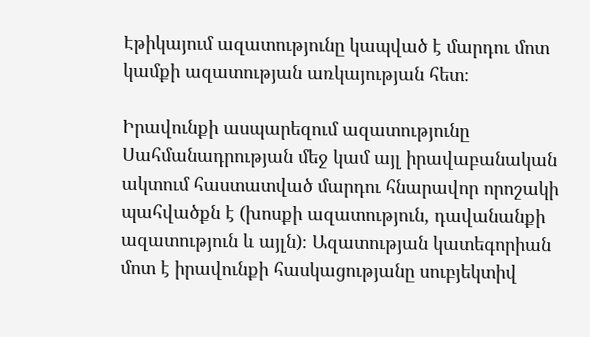Էթիկայում ազատությունը կապված է մարդու մոտ կամքի ազատության առկայության հետ։

Իրավունքի ասպարեզում ազատությունը Սահմանադրության մեջ կամ այլ իրավաբանական ակտում հաստատված մարդու հնարավոր որոշակի պահվածքն է (խոսքի ազատություն, դավանանքի ազատություն և այլն)։ Ազատության կատեգորիան մոտ է իրավունքի հասկացությանը սուբյեկտիվ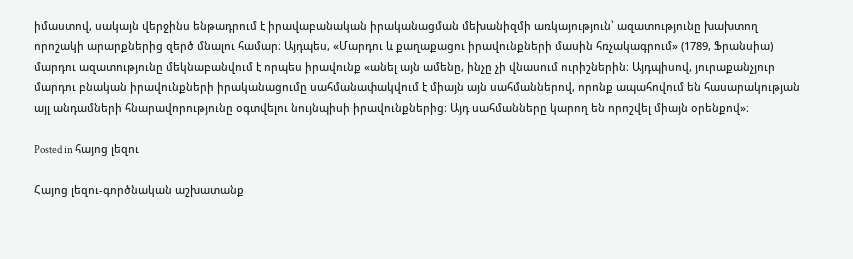իմաստով, սակայն վերջինս ենթադրում է իրավաբանական իրականացման մեխանիզմի առկայություն՝ ազատությունը խախտող որոշակի արարքներից զերծ մնալու համար։ Այդպես, «Մարդու և քաղաքացու իրավունքների մասին հռչակագրում» (1789, Ֆրանսիա) մարդու ազատությունը մեկնաբանվում է որպես իրավունք «անել այն ամենը, ինչը չի վնասում ուրիշներին։ Այդպիսով, յուրաքանչյուր մարդու բնական իրավունքների իրականացումը սահմանափակվում է միայն այն սահմաններով, որոնք ապահովում են հասարակության այլ անդամների հնարավորությունը օգտվելու նույնպիսի իրավունքներից։ Այդ սահմանները կարող են որոշվել միայն օրենքով»։

Posted in հայոց լեզու

Հայոց լեզու-գործնական աշխատանք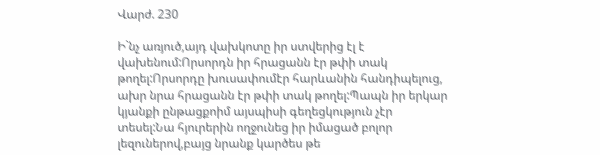Վարժ. 230

Ի`նչ առյուծ,այդ վախկոտը իր ստվերից էլ է վախենում:Որսորդն իր հրացանն էր թփի տակ թողել:Որսորդը խուսափումէր հարևանին հանդիպելուց, ախր նրա հրացանն էր թփի տակ թողել:Պապն իր երկար կյանքի ընթացքոիմ այսպիսի գեղեցկություն չէր տեսել:Նա հյուրերին ողջունեց իր իմացած բոլոր լեզուներով,բայց նրանք կարծես թե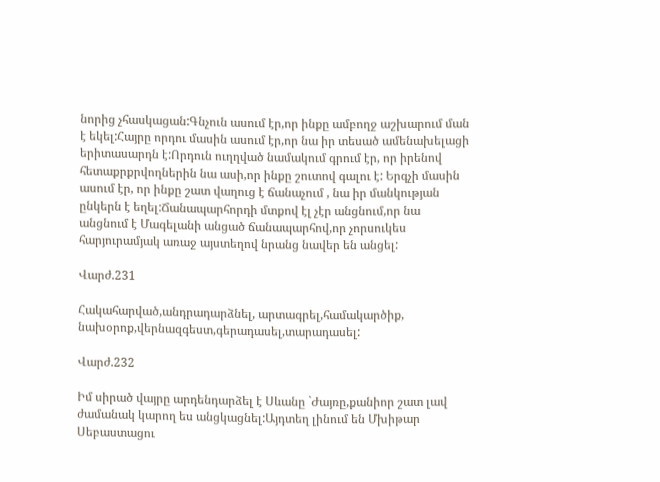նորից չհասկացան:Գնչուն ասում էր,որ ինքը ամբողջ աշխարում ման է եկել:Հայրը որդու մասին ասում էր,որ նա իր տեսած ամենախելացի երիտասարդն է:Որդուն ուղղված նամակում գրում էր, որ իրենով հետաքրքրվողներին նա ասի,որ ինքը շուտով գալու է: Երգչի մասին ասում էր, որ ինքը շատ վաղուց է ճանաչում , նա իր մանկության ընկերն է եղել:Ճանապարհորդի մտքով էլ չէր անցնում,որ նա անցնում է Մագելանի անցած ճանապարհով,որ չորսուկես հարյուրամյակ առաջ այստեղով նրանց նավեր են անցել:

Վարժ.231

Հակահարված,անդրադարձնել, արտագրել,համակարծիք, նախօրոք,վերնազգեստ,գերադասել,տարադասել:

Վարժ.232

Իմ սիրած վայրը արդենդարձել է Սևանը `Ժայռը,քանիոր շատ լավ ժամանակ կարող ես անցկացնել:Այդտեղ լինում են Մխիթար Սեբաստացու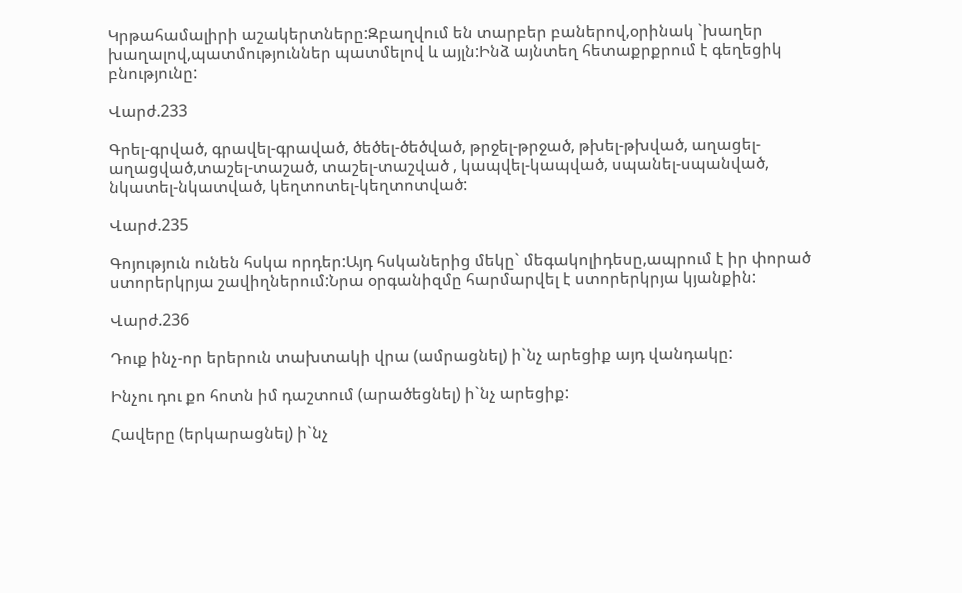Կրթահամալիրի աշակերտները:Զբաղվում են տարբեր բաներով,օրինակ `խաղեր խաղալով,պատմություններ պատմելով և այլն:Ինձ այնտեղ հետաքրքրում է գեղեցիկ բնությունը:

Վարժ.233

Գրել-գրված, գրավել-գրաված, ծեծել-ծեծված, թրջել-թրջած, թխել-թխված, աղացել-աղացված,տաշել-տաշած, տաշել-տաշված , կապվել-կապված, սպանել-սպանված, նկատել-նկատված, կեղտոտել-կեղտոտված:

Վարժ.235

Գոյություն ունեն հսկա որդեր:Այդ հսկաներից մեկը` մեգակոլիդեսը,ապրում է իր փորած ստորերկրյա շավիղներում:Նրա օրգանիզմը հարմարվել է ստորերկրյա կյանքին:

Վարժ.236

Դուք ինչ-որ երերուն տախտակի վրա (ամրացնել) ի`նչ արեցիք այդ վանդակը:

Ինչու դու քո հոտն իմ դաշտում (արածեցնել) ի`նչ արեցիք:

Հավերը (երկարացնել) ի`նչ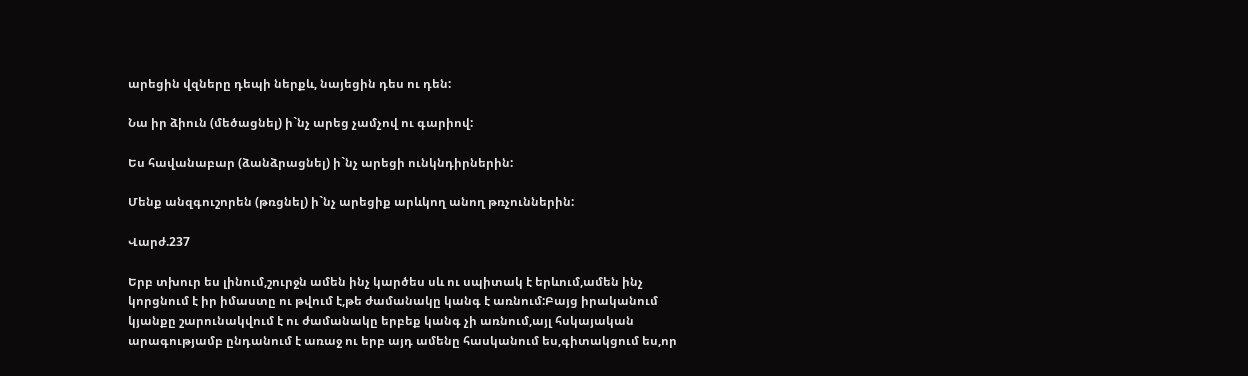արեցին վզները դեպի ներքև, նայեցին դես ու դեն:

Նա իր ձիուն (մեծացնել) ի`նչ արեց չամչով ու գարիով:

Ես հավանաբար (ձանձրացնել) ի`նչ արեցի ունկնդիրներին:

Մենք անզգուշորեն (թռցնել) ի`նչ արեցիք արևկող անող թռչուններին:

Վարժ.237

Երբ տխուր ես լինում,շուրջն ամեն ինչ կարծես սև ու սպիտակ է երևում,ամեն ինչ կորցնում է իր իմաստը ու թվում է,թե ժամանակը կանգ է առնում:Բայց իրականում կյանքը շարունակվում է ու ժամանակը երբեք կանգ չի առնում,այլ հսկայական արագությամբ ընդանում է առաջ ու երբ այդ ամենը հասկանում ես,գիտակցում ես,որ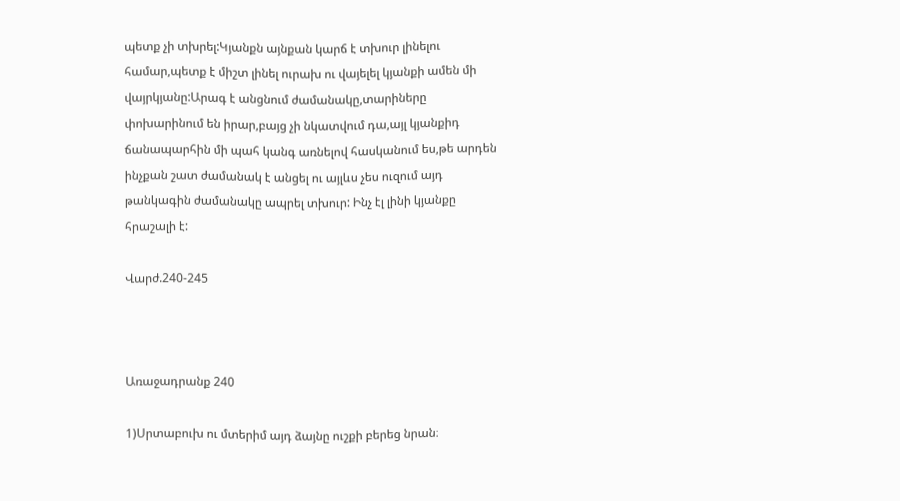պետք չի տխրել:Կյանքն այնքան կարճ է տխուր լինելու համար,պետք է միշտ լինել ուրախ ու վայելել կյանքի ամեն մի վայրկյանը:Արագ է անցնում ժամանակը,տարիները փոխարինում են իրար,բայց չի նկատվում դա,այլ կյանքիդ ճանապարհին մի պահ կանգ առնելով հասկանում ես,թե արդեն ինչքան շատ ժամանակ է անցել ու այլևս չես ուզում այդ թանկագին ժամանակը ապրել տխուր: Ինչ էլ լինի կյանքը հրաշալի է:

Վարժ.240-245



Առաջադրանք 240

1)Սրտաբուխ ու մտերիմ այդ ձայնը ուշքի բերեց նրան։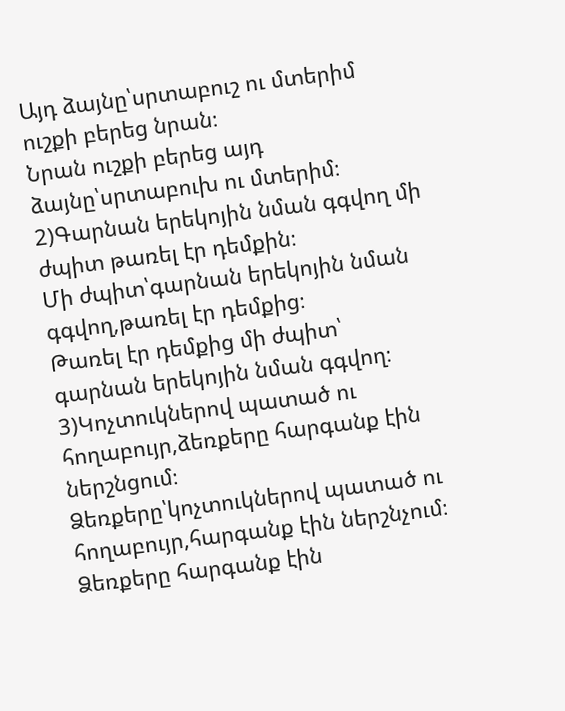Այդ ձայնը՝սրտաբուշ ու մտերիմ ուշքի բերեց նրան։
Նրան ուշքի բերեց այդ ձայնը՝սրտաբուխ ու մտերիմ։
2)Գարնան երեկոյին նման գգվող մի ժպիտ թառել էր դեմքին։
Մի ժպիտ՝գարնան երեկոյին նման գգվող,թառել էր դեմքից։
Թառել էր դեմքից մի ժպիտ՝ գարնան երեկոյին նման գգվող։
3)Կոչտուկներով պատած ու հողաբույր,ձեռքերը հարգանք էին ներշնցում։
Ձեռքերը՝կոչտուկներով պատած ու հողաբույր,հարգանք էին ներշնչում։
Ձեռքերը հարգանք էին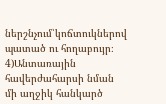ներշնչում՝կոճտուկներով պատած ու հողաբույր։
4)Անտառային հավերժահարսի նման մի աղջիկ հանկարծ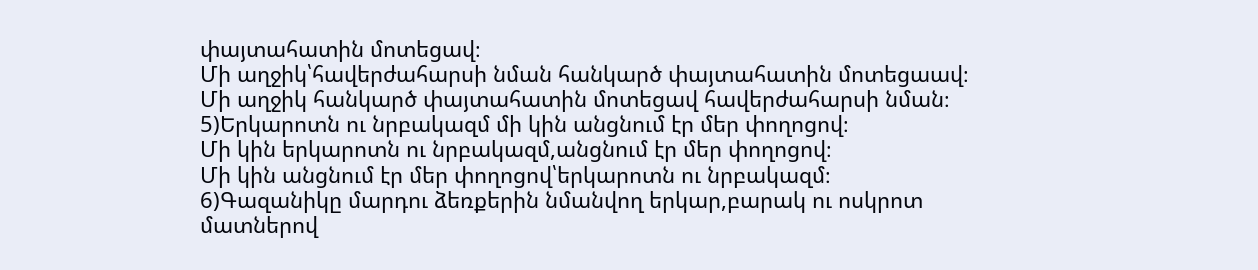փայտահատին մոտեցավ։
Մի աղջիկ՝հավերժահարսի նման հանկարծ փայտահատին մոտեցաավ։
Մի աղջիկ հանկարծ փայտահատին մոտեցավ հավերժահարսի նման։
5)Երկարոտն ու նրբակազմ մի կին անցնում էր մեր փողոցով։
Մի կին երկարոտն ու նրբակազմ,անցնում էր մեր փողոցով։
Մի կին անցնում էր մեր փողոցով՝երկարոտն ու նրբակազմ։
6)Գազանիկը մարդու ձեռքերին նմանվող երկար,բարակ ու ոսկրոտ մատներով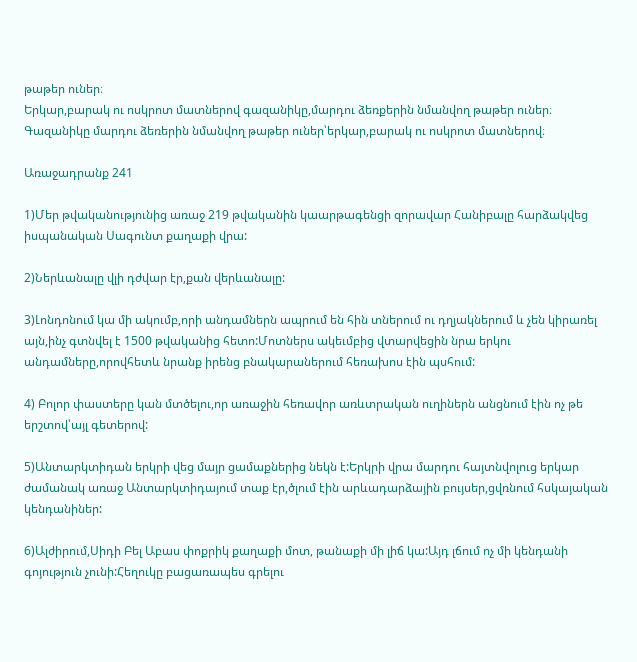թաթեր ուներ։
Երկար,բարակ ու ոսկրոտ մատներով գազանիկը,մարդու ձեռքերին նմանվող թաթեր ուներ։
Գազանիկը մարդու ձեռերին նմանվող թաթեր ուներ՝երկար,բարակ ու ոսկրոտ մատներով։

Առաջադրանք 241

1)Մեր թվականությունից առաջ 219 թվականին կաարթագենցի զորավար Հանիբալը հարձակվեց իսպանական Սագունտ քաղաքի վրա:

2)Ներևանալը վլի դժվար էր,քան վերևանալը:

3)Լոնդոնում կա մի ակումբ,որի անդամներն ապրում են հին տներում ու դղյակներում և չեն կիրառել այն,ինչ գտնվել է 1500 թվականից հետո:Մոտներս ակեւմբից վտարվեցին նրա երկու անդամները,որովհետև նրանք իրենց բնակարաներում հեռախոս էին պսհում:

4) Բոլոր փաստերը կան մտծելու,որ առաջին հեռավոր առևտրական ուղիներն անցնում էին ոչ թե երշտով՝այլ գետերով:

5)Անտարկտիդան երկրի վեց մայր ցամաքներից նեկն է:Երկրի վրա մարդու հայտնվոլուց երկար ժամանակ առաջ Անտարկտիդայում տաք էր,ծլում էին արևադարձային բույսեր,ցվռնում հսկայական կենդանիներ:

6)Ալժիրում,Սիդի Բել Աբաս փոքրիկ քաղաքի մոտ, թանաքի մի լիճ կա:Այդ լճում ոչ մի կենդանի գոյություն չունի:Հեղուկը բացառապես գրելու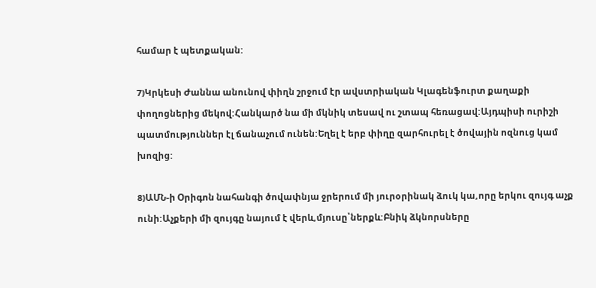համար է պետքական:

7)Կրկեսի Ժաննա անունով փիղն շրջում էր ավստրիական Կլագենֆուրտ քաղաքի փողոցներից մեկով:Հանկարծ նա մի մկնիկ տեսավ ու շտապ հեռացավ:Այդպիսի ուրիշի պատմություններ էլ ճանաչում ունեն:Եղել է երբ փիղը զարհուրել է ծովային ոզնուց կամ խոզից:

8)ԱՄՆ-ի Օրիգոն նահանգի ծովափնյա ջրերում մի յուրօրինակ ձուկ կա,որը երկու զույգ աչք ունի:Աչքերի մի զույգը նայում է վերև,մյուսը՝ներքև:Բնիկ ձկնորսները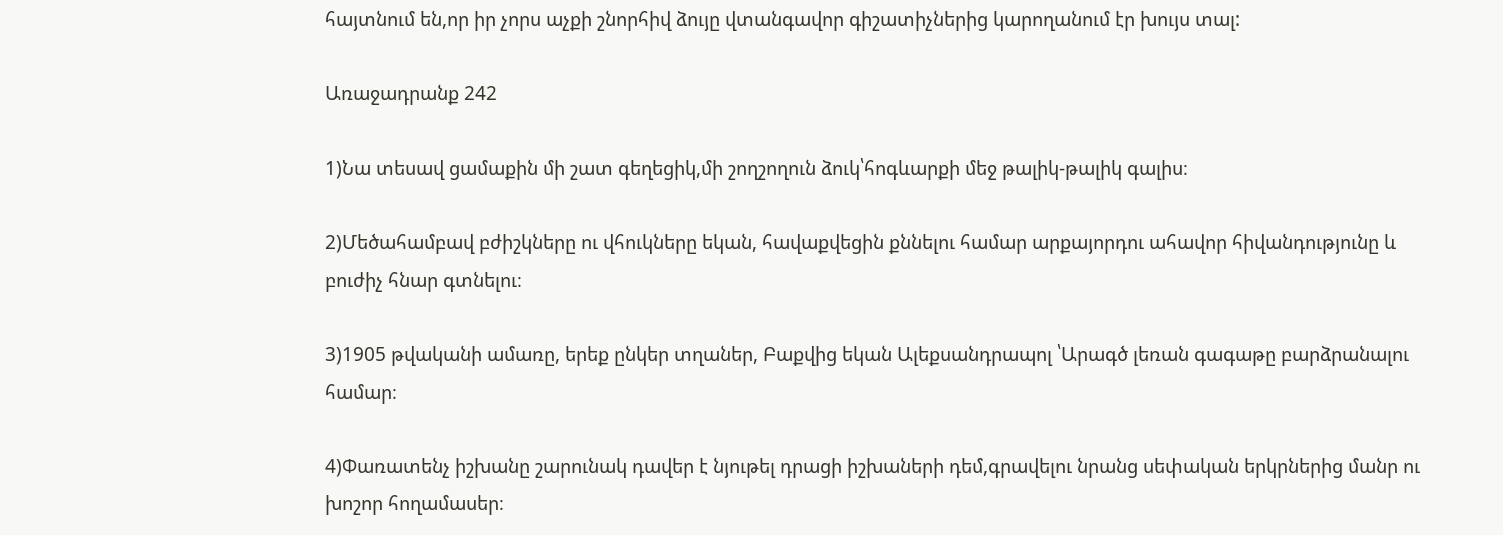հայտնում են,որ իր չորս աչքի շնորհիվ ձույը վտանգավոր գիշատիչներից կարողանում էր խույս տալ:

Առաջադրանք 242

1)Նա տեսավ ցամաքին մի շատ գեղեցիկ,մի շողշողուն ձուկ՝հոգևարքի մեջ թալիկ-թալիկ գալիս։

2)Մեծահամբավ բժիշկները ու վհուկները եկան, հավաքվեցին քննելու համար արքայորդու ահավոր հիվանդությունը և բուժիչ հնար գտնելու։

3)1905 թվականի ամառը, երեք ընկեր տղաներ, Բաքվից եկան Ալեքսանդրապոլ ՝Արագծ լեռան գագաթը բարձրանալու համար։

4)Փառատենչ իշխանը շարունակ դավեր է նյութել դրացի իշխաների դեմ,գրավելու նրանց սեփական երկրներից մանր ու խոշոր հողամասեր։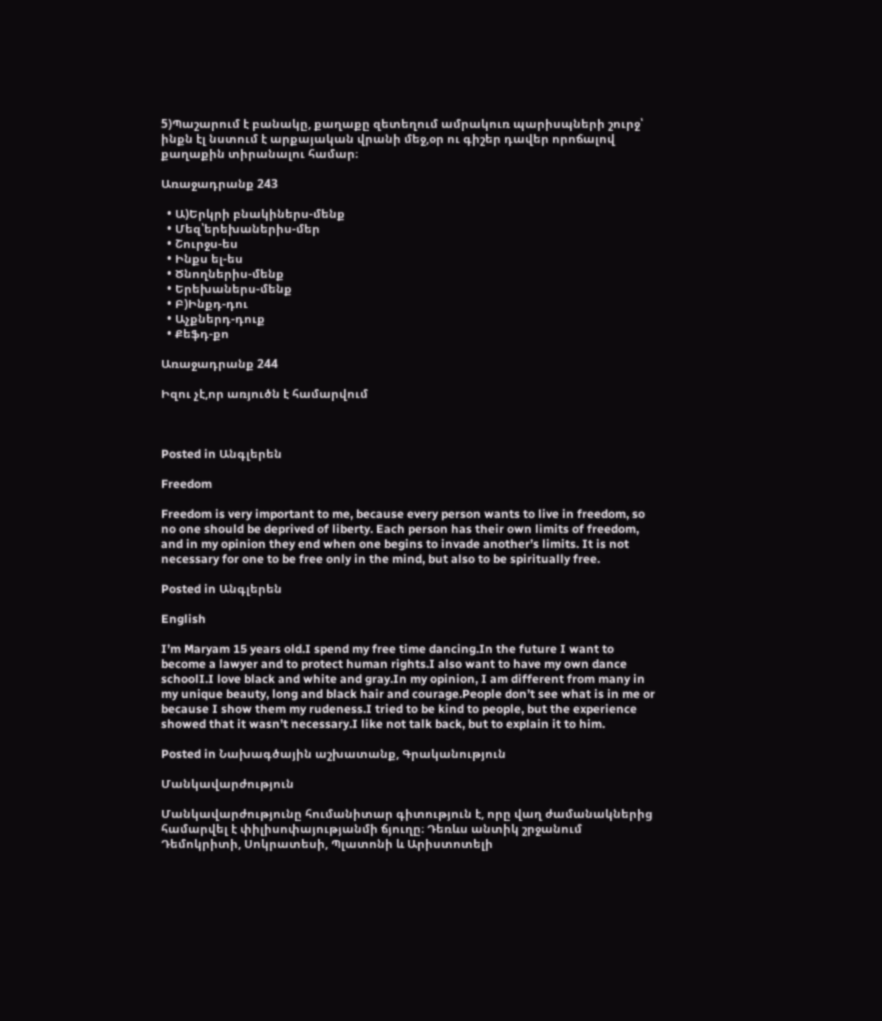5)Պաշարում է բանակը, քաղաքը զետեղում ամրակուռ պարիսպների շուրջ՝ ինքն էլ նստում է արքայական վրանի մեջ,օր ու գիշեր դավեր որոճալով քաղաքին տիրանալու համար։

Առաջադրանք 243

  • Ա)Երկրի բնակիներս-մենք
  • Մեզ՝երեխաներիս-մեր
  • Շուրջս-ես
  • Ինքս ել-ես
  • Ծնողներիս-մենք
  • Երեխաներս-մենք
  • Բ)Ինքդ-դու
  • Աչքներդ-դուք
  • Քեֆդ-քո

Առաջադրանք 244

Իզու չէ,որ առյուծն է համարվում



Posted in Անգլերեն

Freedom

Freedom is very important to me, because every person wants to live in freedom, so no one should be deprived of liberty. Each person has their own limits of freedom, and in my opinion they end when one begins to invade another’s limits. It is not necessary for one to be free only in the mind, but also to be spiritually free.

Posted in Անգլերեն

English

I’m Maryam 15 years old.I spend my free time dancing.In the future I want to become a lawyer and to protect human rights.I also want to have my own dance schoolI.I love black and white and gray.In my opinion, I am different from many in my unique beauty, long and black hair and courage.People don’t see what is in me or because I show them my rudeness.I tried to be kind to people, but the experience showed that it wasn’t necessary.I like not talk back, but to explain it to him.

Posted in Նախագծային աշխատանք, Գրականություն

Մանկավարժություն

Մանկավարժությունը հումանիտար գիտություն է, որը վաղ ժամանակներից համարվել է փիլիսոփայությանմի ճյուղը։ Դեռևս անտիկ շրջանում Դեմոկրիտի, Սոկրատեսի, Պլատոնի և Արիստոտելի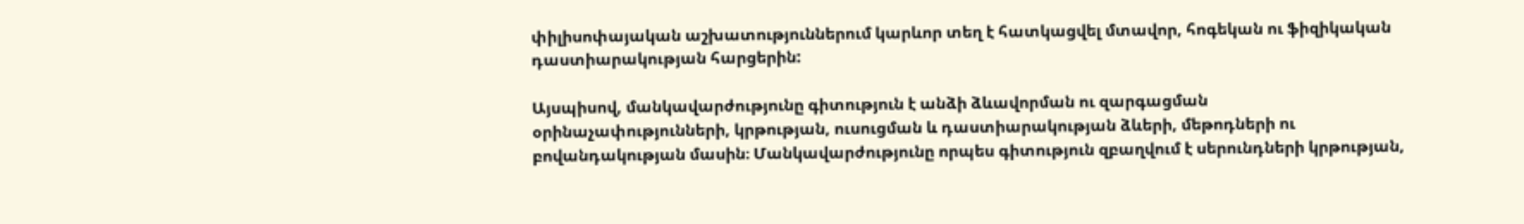փիլիսոփայական աշխատություններում կարևոր տեղ է հատկացվել մտավոր, հոգեկան ու ֆիզիկական դաստիարակության հարցերին:

Այսպիսով, մանկավարժությունը գիտություն է անձի ձևավորման ու զարգացման օրինաչափությունների, կրթության, ուսուցման և դաստիարակության ձևերի, մեթոդների ու բովանդակության մասին։ Մանկավարժությունը որպես գիտություն զբաղվում է սերունդների կրթության,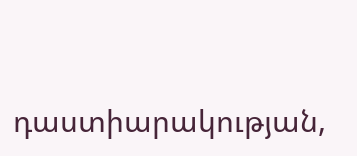դաստիարակության,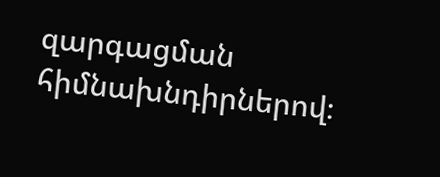զարգացման հիմնախնդիրներով։